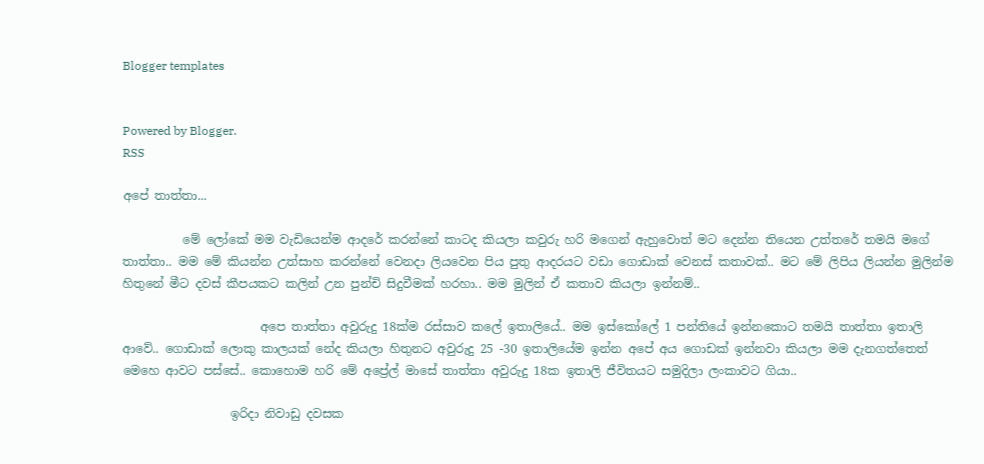Blogger templates


Powered by Blogger.
RSS

අපේ තාත්තා...

          මේ ලෝකේ මම වැඩියෙන්ම ආදරේ කරන්නේ කාටද කියලා කවුරු හරි මගෙන් ඇහුවොත් මට දෙන්න තියෙන උත්තරේ තමයි මගේ තාත්තා.. මම මේ කියන්න උත්සාහ කරන්නේ වෙනදා ලියවෙන පිය පුතු ආදරයට වඩා ගොඩාක් වෙනස් කතාවක්.. මට මේ ලිපිය ලියන්න මුලින්ම හිතුනේ මීට දවස් කීපයකට කලින් උන පුන්චි සිදුවීමක් හරහා.. මම මුලින් ඒ කතාව කියලා ඉන්නම්..

                       අපෙ තාත්තා අවුරුදු 18ක්ම රස්සාව කලේ ඉතාලියේ.. මම ඉස්කෝලේ 1 පන්තියේ ඉන්නකොට තමයි තාත්තා ඉතාලි ආවේ.. ගොඩාක් ලොකු කාලයක් නේද කියලා හිතුනට අවුරුදු 25 -30 ඉතාලියේම ඉන්න අපේ අය ගොඩක් ඉන්නවා කියලා මම දැනගත්තෙත් මෙහෙ ආවට පස්සේ.. කොහොම හරි මේ අප්‍රේල් මාසේ තාත්තා අවුරුදු 18ක ඉතාලි ජීවිතයට සමුදිලා ලංකාවට ගියා..

                  ඉරිදා නිවාඩු දවසක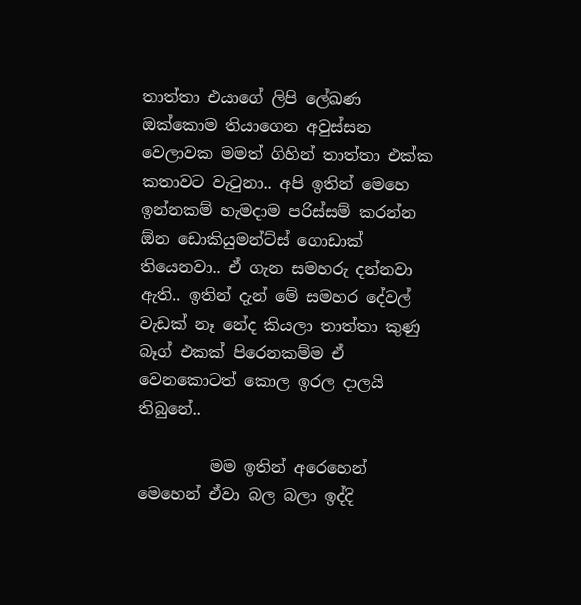තාත්තා එයාගේ ලිපි ලේඛණ ඔක්කොම තියාගෙන අවුස්සන වෙලාවක මමත් ගිහින් තාත්තා එක්ක කතාවට වැටුනා.. අපි ඉතින් මෙහෙ ඉන්නකම් හැමදාම පරිස්සම් කරන්න ඕන ඩොකියුමන්ට්ස් ගොඩාක් තියෙනවා.. ඒ ගැන සමහරු දන්නවා ඇති.. ඉතින් දැන් මේ සමහර දේවල් වැඩක් නෑ නේද කියලා තාත්තා කුණු බෑග් එකක් පිරෙනකම්ම ඒ වෙනකොටත් කොල ඉරල දාලයි තිබුනේ..

         මම ඉතින් අරෙහෙන් මෙහෙන් ඒවා බල බලා ඉද්දි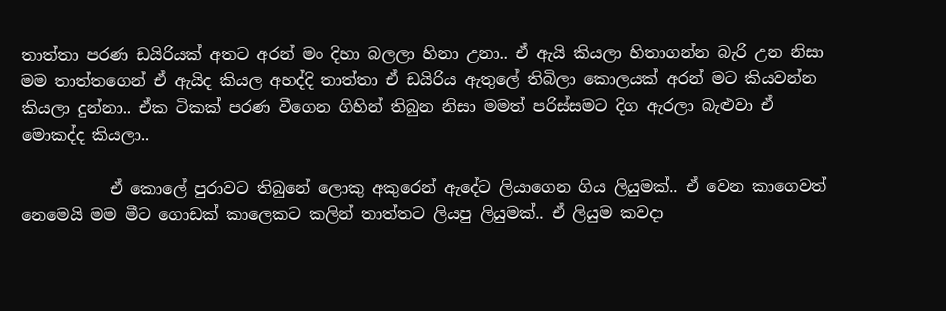තාත්තා පරණ ඩයිරියක් අතට අරන් මං දිහා බලලා හිනා උනා.. ඒ ඇයි කියලා හිතාගන්න බැරි උන නිසා මම තාත්තගෙන් ඒ ඇයිද කියල අහද්දි තාත්තා ඒ ඩයිරිය ඇතුලේ තිබිලා කොලයක් අරන් මට කියවන්න කියලා දුන්නා.. ඒක ටිකක් පරණ වීගෙන ගිහින් තිබුන නිසා මමත් පරිස්සමට දිග ඇරලා බැළුවා ඒ මොකද්ද කියලා..

           ඒ කොලේ පුරාවට තිබුනේ ලොකු අකුරෙන් ඇදේට ලියාගෙන ගිය ලියුමක්.. ඒ වෙන කාගෙවත් නෙමෙයි මම මීට ගොඩක් කාලෙකට කලින් තාත්තට ලියපු ලියුමක්.. ඒ ලියුම කවදා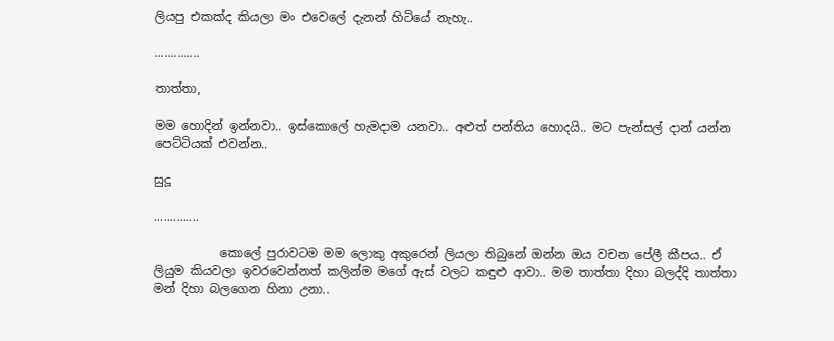ලියපු එකක්ද කියලා මං එවෙලේ දැනන් හිටියේ නැහැ..

..............

තාත්තා,

මම හොදින් ඉන්නවා.. ඉස්කොලේ හැමදාම යනවා.. අළුත් පන්තිය හොදයි.. මට පැන්සල් දාන් යන්න පෙට්ටියක් එවන්න..

සුදූ

..............

           කොලේ පුරාවටම මම ලොකු අකුරෙන් ලියලා තිබුනේ ඔන්න ඔය වචන පේලී කීපය.. ඒ ලියුම කියවලා ඉවරවෙන්නත් කලින්ම මගේ ඇස් වලට කඳුළු ආවා.. මම තාත්තා දිහා බලද්දි තාත්තා මන් දිහා බලගෙන හිනා උනා..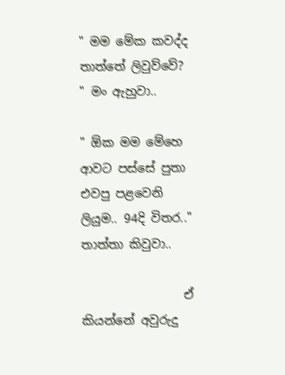" මම මේක කවද්ද තාත්තේ ලිවුව්වේ? " මං ඇහුවා..

" ඕක මම මේහෙ ආවට පස්සේ පුතා එවපු පළවෙනි ලියුම.. 94දි විතර.."  තාත්තා කිවුවා..

                 ඒ කියන්නේ අවුරුදු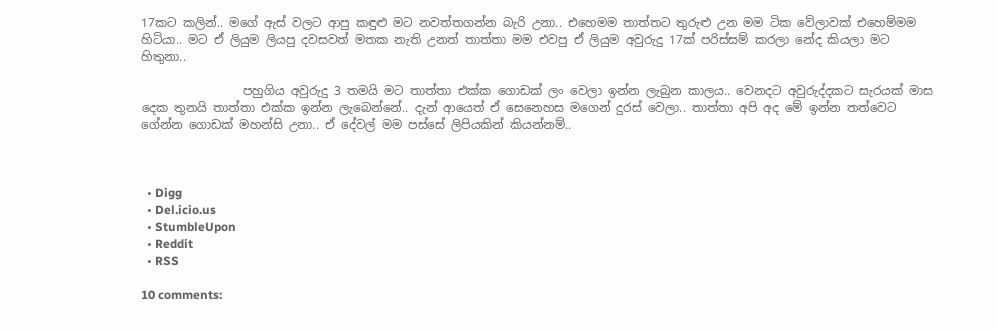17කට කලින්.. මගේ ඇස් වලට ආපු කඳුළු මට නවත්තගන්න බැරි උනා.. එහෙමම තාත්තට තුරුළු උන මම ටික වේලාවක් එහෙම්මම හිටියා.. මට ඒ ලියුම ලියපු දවසවත් මතක නැති උනත් තාත්තා මම එවපු ඒ ලියුම අවුරුදු 17ක් පරිස්සම් කරලා නේද කියලා මට හිතුනා..

                 පහුගිය අවුරුදු 3 තමයි මට තාත්තා එක්ක ගොඩක් ලං වෙලා ඉන්න ලැබුන කාලය.. වෙනදට අවුරුද්දකට සැරයක් මාස දෙක තුනයි තාත්තා එක්ක ඉන්න ලැබෙන්නේ.. දැන් ආයෙත් ඒ සෙනෙහස මගෙන් දුරස් වෙලා.. තාත්තා අපි අද මේ ඉන්න තත්වෙට ගේන්න ගොඩක් මහන්සි උනා.. ඒ දේවල් මම පස්සේ ලිපියකින් කියන්නම්..



  • Digg
  • Del.icio.us
  • StumbleUpon
  • Reddit
  • RSS

10 comments: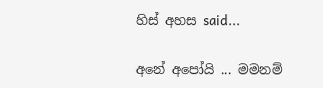හිස් අහස said...

අනේ අපෝයි ... මමනම්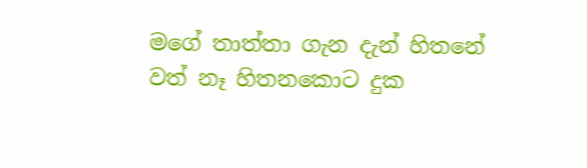මගේ තාත්තා ගැන දැන් හිතනේ වත් නෑ හිතනකොට දුක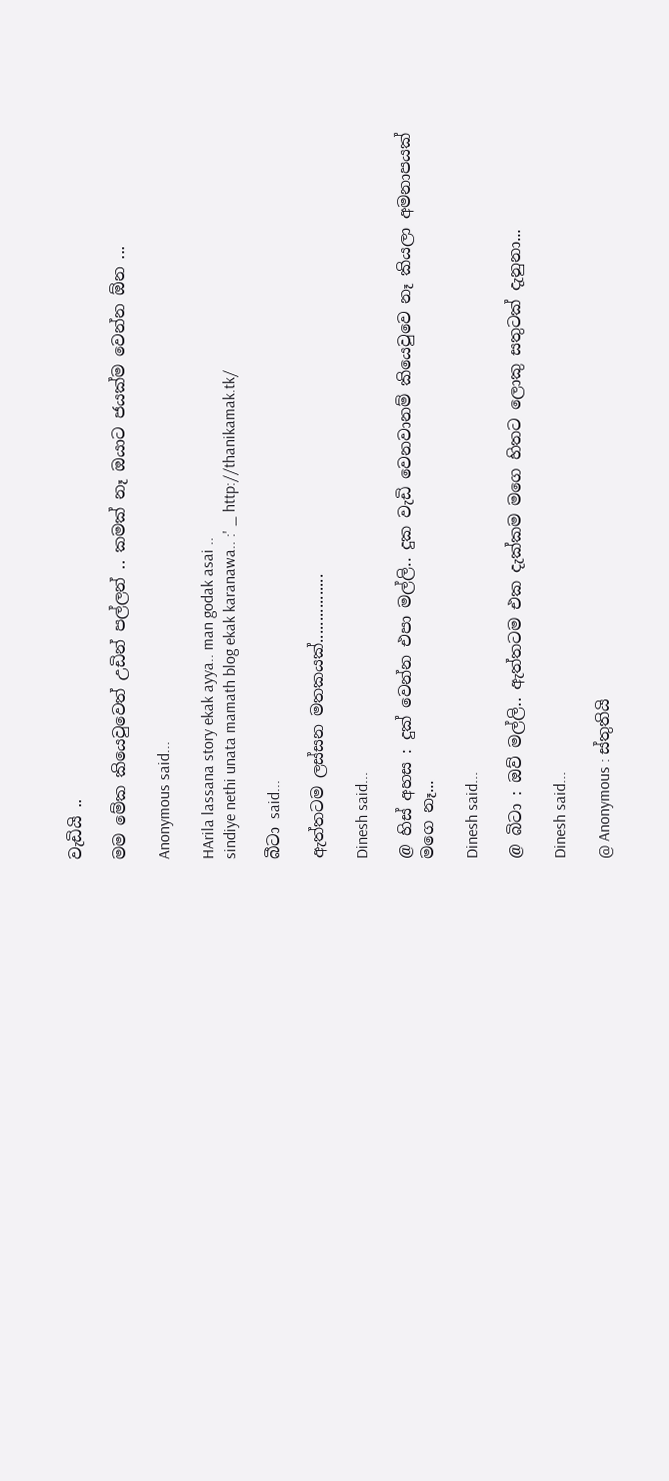වැඩියි ..

මම මේක කියෙවුවෙත් උඩින් පල්ලන් .. කමක් නෑ ඔයාට ජයක්ම වෙන්න ඕන ...

Anonymous said...

HArila lassana story ekak ayya.. man godak asai ..
sindiye nethi unata mamath blog ekak karanawa.. :' _ http://thanikamak.tk/

බීටා said...

ඇත්තටම ලස්සන මතකයක්................

Dinesh said...

@ හිස් අහස : දුක් වෙන්න එපා මල්ලි.. දුක වැඩි වෙනවානම් කියෙවුවෙ නෑ කියලා අමනාපයක් මගෙ නෑ...

Dinesh said...

@ බිටා : ඔව් මල්ලි.. ඇත්තටම එක දැක්කම මගෙ හිතට ලොකු සතුටක් දැනුනා...

Dinesh said...

@ Anonymous : ස්තුතියි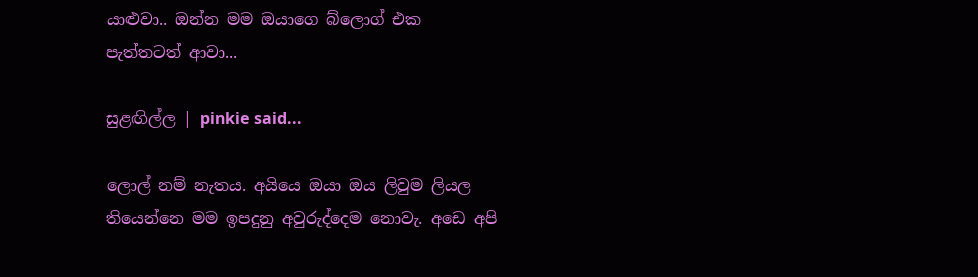යාළුවා.. ඔන්න මම ඔයාගෙ බ්ලොග් එක පැත්තටත් ආවා...

සුළඟිල්ල | pinkie said...

ලොල් නම් නැතය. අයියෙ ඔයා ඔය ලිවුම ලියල තියෙන්නෙ මම ඉපදුනු අවුරුද්දෙම නොවැ. අඩෙ අපි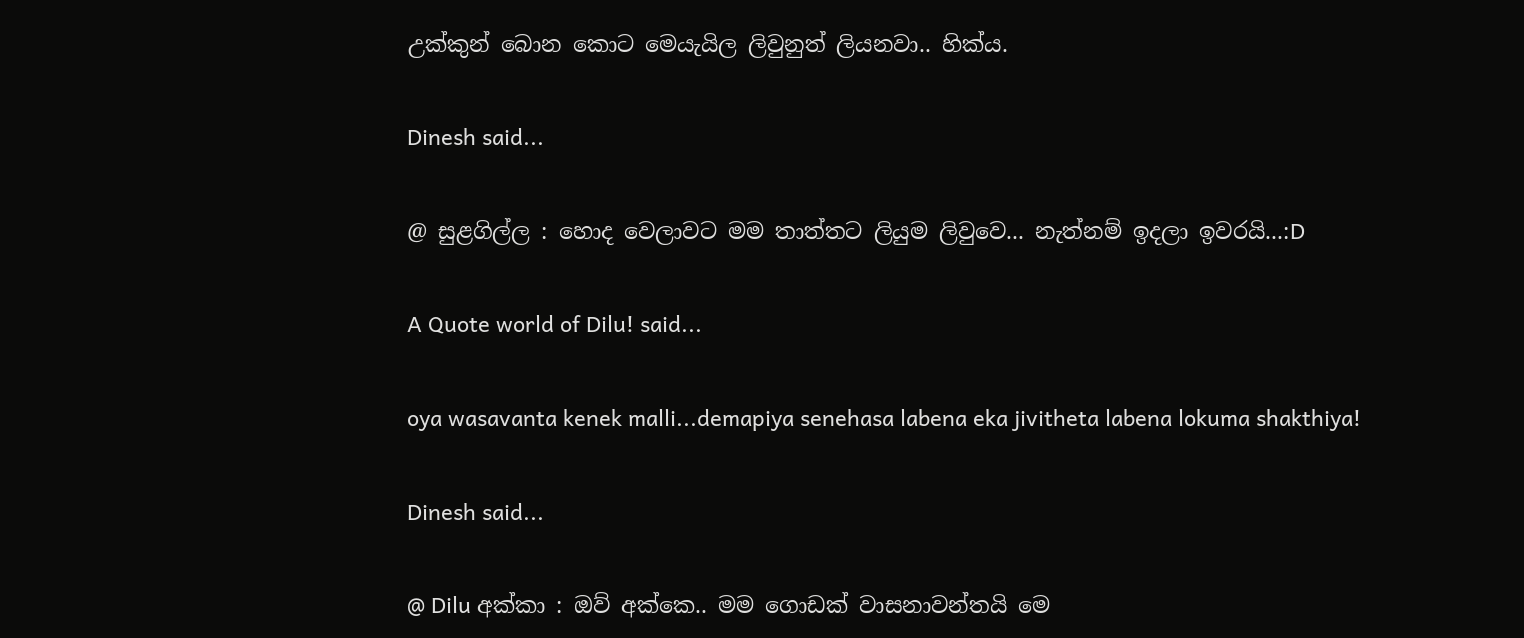උක්කුන් බොන කොට මෙයැයිල ලිවුනුත් ලියනවා.. හික්ය.

Dinesh said...

@ සුළගිල්ල : හොද වෙලාවට මම තාත්තට ලියුම ලිවුවෙ... නැත්නම් ඉදලා ඉවරයි...:D

A Quote world of Dilu! said...

oya wasavanta kenek malli...demapiya senehasa labena eka jivitheta labena lokuma shakthiya!

Dinesh said...

@ Dilu අක්කා : ඔව් අක්කෙ.. මම ගොඩක් වාසනාවන්තයි මෙ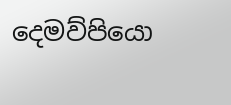දෙමව්පියො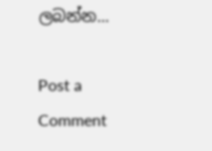ලබන්න...

Post a Comment